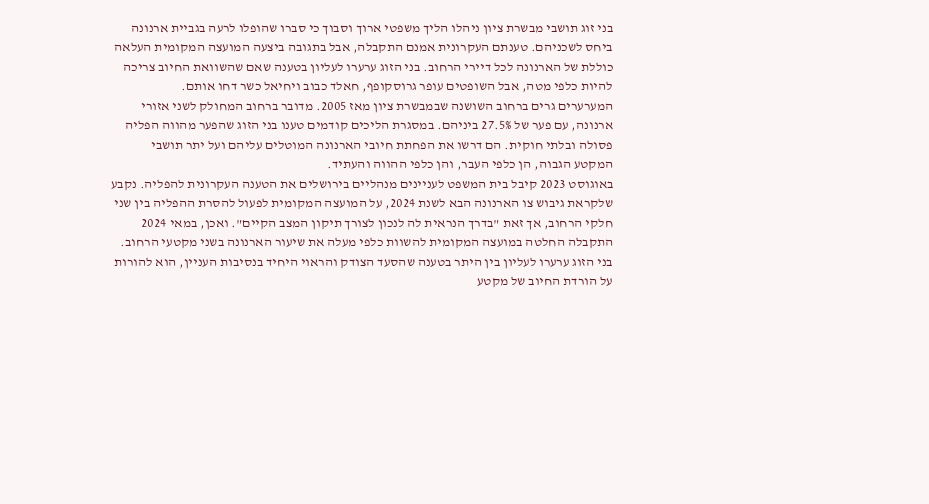בני זוג תושבי מבשרת ציון ניהלו הליך משפטי ארוך וסבוך כי סברו שהופלו לרעה בגביית ארנונה ביחס לשכניהם. טענתם העקרונית אמנם התקבלה, אבל בתגובה ביצעה המועצה המקומית העלאה כוללת של הארנונה לכל דיירי הרחוב. בני הזוג ערערו לעליון בטענה שאם שהשוואת החיוב צריכה להיות כלפי מטה, אבל השופטים עופר גרוסקופף, חאלד כבוב ויחיאל כשר דחו אותם.
המערערים גרים ברחוב השושנה שבמבשרת ציון מאז 2005. מדובר ברחוב המחולק לשני אזורי ארנונה, עם פער של 27.5% ביניהם. במסגרת הליכים קודמים טענו בני הזוג שהפער מהווה הפליה פסולה ובלתי חוקית. הם דרשו את הפחתת חיובי הארנונה המוטלים עליהם ועל יתר תושבי המקטע הגבוה, הן כלפי העבר, והן כלפי ההווה והעתיד.
באוגוסט 2023 קיבל בית המשפט לעניינים מנהליים בירושלים את הטענה העקרונית להפליה. נקבע שלקראת גיבוש צו הארנונה הבא לשנת 2024, על המועצה המקומית לפעול להסרת ההפליה בין שני חלקי הרחוב, אך זאת "בדרך הנראית לה לנכון לצורך תיקון המצב הקיים". ואכן, במאי 2024 התקבלה החלטה במועצה המקומית להשוות כלפי מעלה את שיעור הארנונה בשני מקטעי הרחוב.
בני הזוג ערערו לעליון בין היתר בטענה שהסעד הצודק והראוי היחיד בנסיבות העניין, הוא להורות על הורדת החיוב של מקטע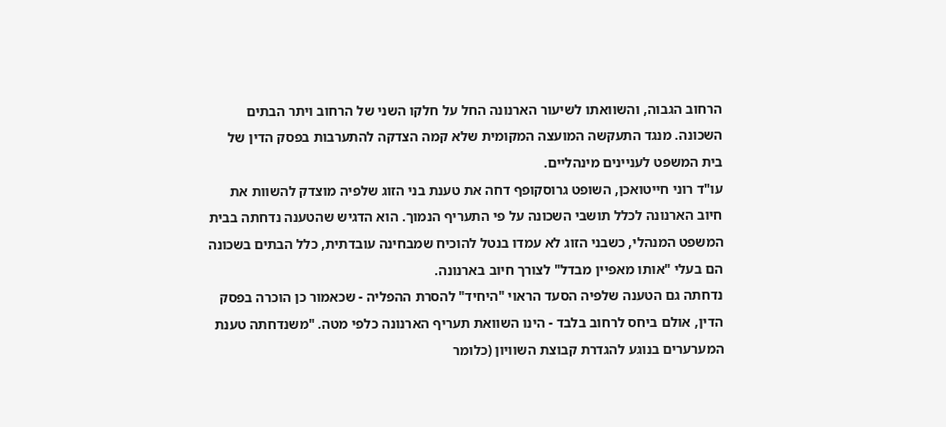הרחוב הגבוה, והשוואתו לשיעור הארנונה החל על חלקו השני של הרחוב ויתר הבתים השכונה. מנגד התעקשה המועצה המקומית שלא קמה הצדקה להתערבות בפסק הדין של בית המשפט לעניינים מינהליים.
עו"ד רוני חייטואכן, השופט גרוסקופף דחה את טענת בני הזוג שלפיה מוצדק להשוות את חיוב הארנונה לכלל תושבי השכונה על פי התעריף הנמוך. הוא הדגיש שהטענה נדחתה בבית המשפט המנהלי, כשבני הזוג לא עמדו בנטל להוכיח שמבחינה עובדתית, כלל הבתים בשכונה הם בעלי "אותו מאפיין מבדל" לצורך חיוב בארנונה.
נדחתה גם הטענה שלפיה הסעד הראוי "היחיד" להסרת ההפליה - שכאמור כן הוכרה בפסק הדין, אולם ביחס לרחוב בלבד - הינו השוואת תעריף הארנונה כלפי מטה. "משנדחתה טענת המערערים בנוגע להגדרת קבוצת השוויון (כלומר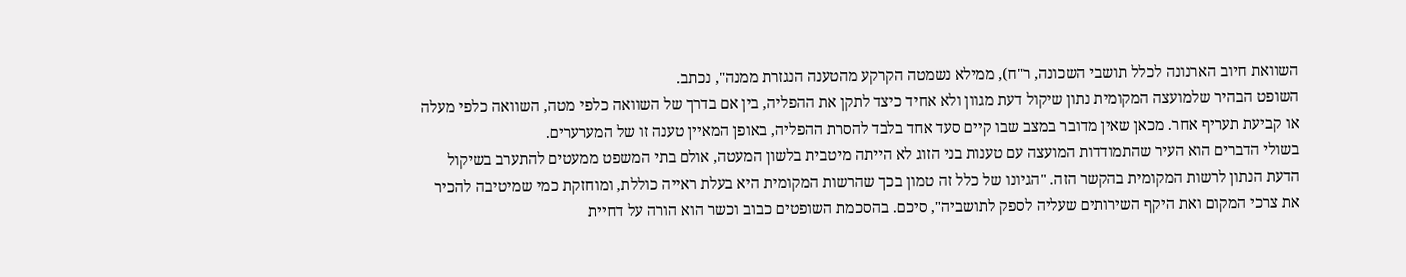השוואת חיוב הארנונה לכלל תושבי השכונה, ר"ח), ממילא נשמטה הקרקע מהטענה הנגזרת ממנה", נכתב.
השופט הבהיר שלמועצה המקומית נתון שיקול דעת מגוון ולא אחיד כיצד לתקן את ההפליה, בין אם בדרך של השוואה כלפי מטה, השוואה כלפי מעלה או קביעת תעריף אחר. מכאן שאין מדובר במצב שבו קיים סעד אחד בלבד להסרת ההפליה, באופן המאיין טענה זו של המערערים.
בשולי הדברים הוא העיר שהתמודדות המועצה עם טענות בני הזוג לא הייתה מיטבית בלשון המעטה, אולם בתי המשפט ממעטים להתערב בשיקול הדעת הנתון לרשות המקומית בהקשר הזה. "הגיונו של כלל זה טמון בכך שהרשות המקומית היא בעלת ראייה כוללת, ומוחזקת כמי שמיטיבה להכיר את צרכי המקום ואת היקף השירותים שעליה לספק לתושביה", סיכם. בהסכמת השופטים כבוב וכשר הוא הורה על דחיית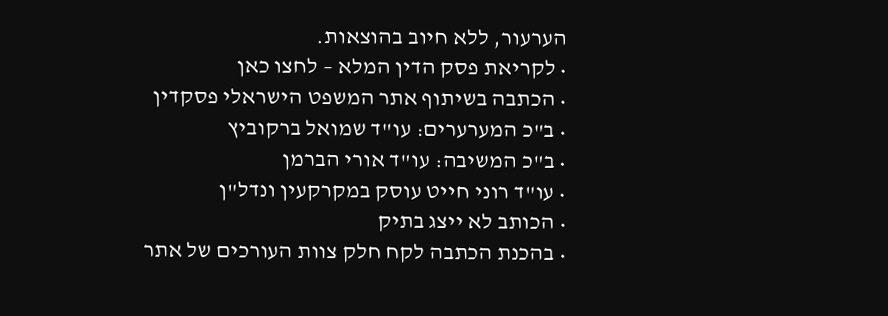הערעור, ללא חיוב בהוצאות.
• לקריאת פסק הדין המלא – לחצו כאן
• הכתבה בשיתוף אתר המשפט הישראלי פסקדין
• ב"כ המערערים: עו"ד שמואל ברקוביץ
• ב"כ המשיבה: עו"ד אורי הברמן
• עו"ד רוני חייט עוסק במקרקעין ונדל"ן
• הכותב לא ייצג בתיק
• בהכנת הכתבה לקח חלק צוות העורכים של אתר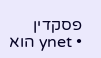פסקדין
• ynet הוא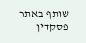שותף באתר פסקדין